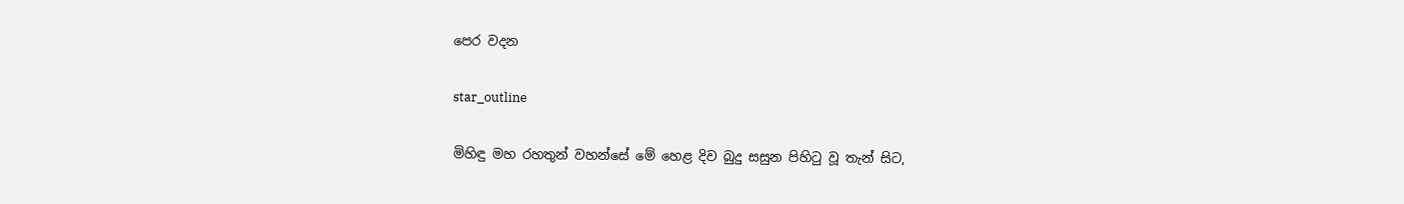පෙර වදන

star_outline

මිහිඳු මහ රහතුන් වහන්සේ මේ හෙළ දිව බුදු සසුන පිහිටු වූ තැන් සිට,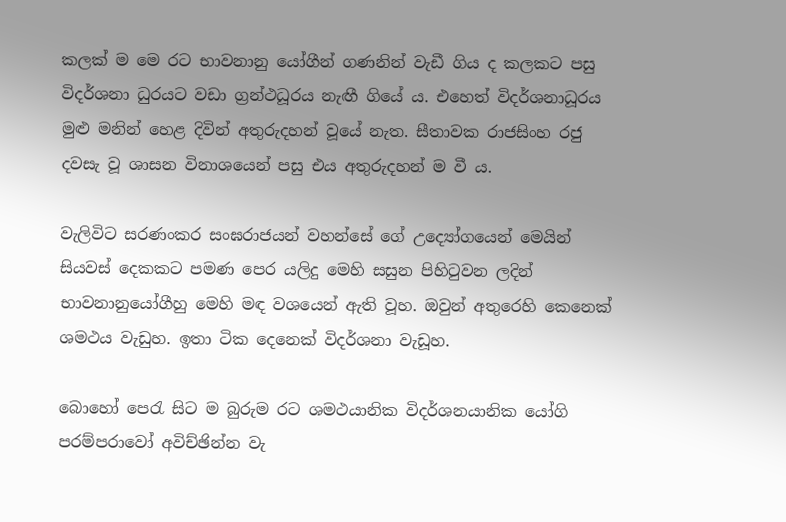කලක් ම මෙ රට භාවනානු යෝගීන් ගණනින් වැඩී ගිය ද කලකට පසු විදර්ශනා ධුරයට වඩා ග්‍රන්ථධූරය නැඟී ගියේ ය. එහෙත් විදර්ශනාධූරය මුළු මනින් හෙළ දිවින් අතුරුදහන් වූයේ නැත. සීතාවක රාජසිංහ රජු දවසැ වූ ශාසන විනාශයෙන් පසු එය අතුරුදහන් ම වී ය.

වැලිවිට සරණංකර සංඝරාජයන් වහන්සේ ගේ උද්‍යෝගයෙන් මෙයින් සියවස් දෙකකට පමණ පෙර යලිදු මෙහි සසුන පිහිටුවන ලදින් භාවනානුයෝගීහු මෙහි මඳ වශයෙන් ඇති වූහ. ඔවුන් අතුරෙහි කෙනෙක් ශමථය වැඩුහ. ඉතා ටික දෙනෙක් විදර්ශනා වැඩූහ.

බොහෝ පෙරැ සිට ම බුරුම රට ශමථයානික විදර්ශනයානික යෝගි පරම්පරාවෝ අවිච්ඡින්න වැ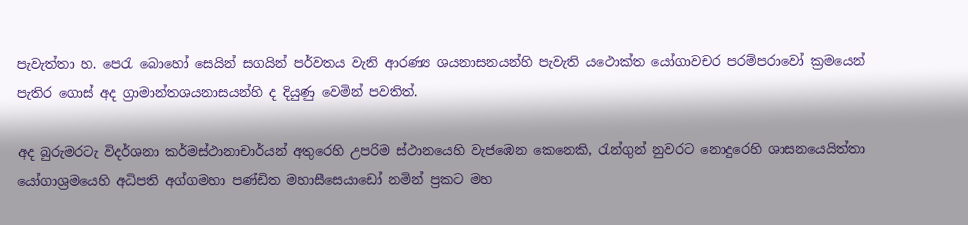පැවැත්තා හ. පෙරැ බොහෝ සෙයින් සගයින් පර්වතය වැනි ආරණ්‍ය ශයනාසනයන්හි පැවැති යථොක්ත යෝගාවචර පරම්පරාවෝ ක්‍රමයෙන් පැතිර ගොස් අද ග්‍රාමාන්තශයනාසයන්හි ද දියුණු වෙමින් පවතිත්.

අද බුරුමරටැ විදර්ශනා කර්මස්ථානාචාර්යන් අතුරෙහි උපරිම ස්ථානයෙහි වැජඹෙන කෙනෙකි, රැන්ගුන් නුවරට නොදුරෙහි ශාසනයෙයිත්තා යෝගාශ්‍රමයෙහි අධිපති අග්ගමහා පණ්ඩිත මහාසීසෙයාඩෝ නමින් ප්‍රකට මහ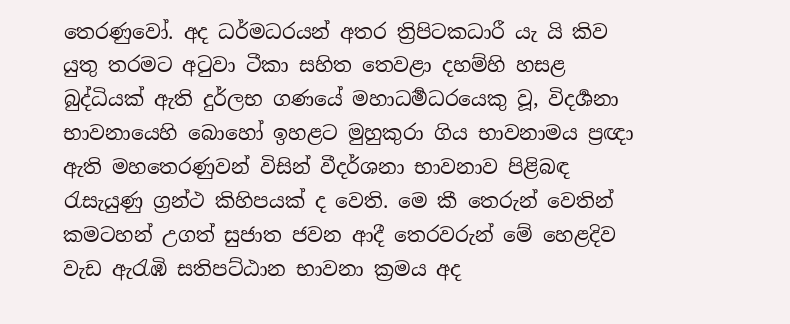තෙරණුවෝ. අද ධර්මධරයන් අතර ත්‍රිපිටකධාරී යැ යි කිව යුතු තරමට අටුවා ටීකා සහිත තෙවළා දහම්හි හසළ බුද්ධියක් ඇති දුර්ලභ ගණයේ මහාධර්‍මධරයෙකු වූ, විදර්‍ශනා භාවනායෙහි බොහෝ ඉහළට මුහුකුරා ගිය භාවනාමය ප්‍රඥා ඇති මහතෙරණුවන් විසින් වීදර්ශනා භාවනාව පිළිබඳ රැසැයුණු ග්‍රන්ථ කිහිපයක් ද වෙති. මෙ කී තෙරුන් වෙතින් කමටහන් උගත් සුජාත ජවන ආදී තෙරවරුන් මේ හෙළදිව වැඩ ඇරැඹි සතිපට්ඨාන භාවනා ක්‍රමය අද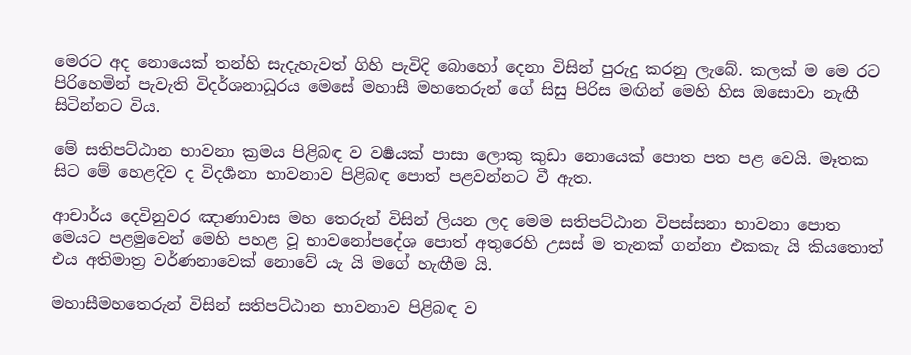මෙරට අද නොයෙක් තන්හි සැදැහැවත් ගිහි පැවිදි බොහෝ දෙනා විසින් පුරුදු කරනු ලැබේ. කලක් ම මෙ රට පිරිහෙමින් පැවැති විදර්ශනාධූරය මෙසේ මහාසී මහතෙරුන් ගේ සිසු පිරිස මඟින් මෙහි හිස ඔසොවා නැඟී සිටින්නට විය.

මේ සතිපට්ඨාන භාවනා ක්‍රමය පිළිබඳ ව වර්‍ෂයක් පාසා ලොකු කුඩා නොයෙක් පොත පත පළ වෙයි. මෑතක සිට මේ හෙළදිව ද විදර්‍ශනා භාවනාව පිළිබඳ පොත් පළවන්නට වී ඇත.

ආචාර්ය දෙවිනුවර ඤාණාවාස මහ තෙරුන් විසින් ලියන ලද මෙම සතිපට්ඨාන විපස්සනා භාවනා පොත මෙයට පළමුවෙන් මෙහි පහළ වූ භාවනෝපදේශ පොත් අතුරෙහි උසස් ම තැනක් ගන්නා එකකැ යි කියතොත් එය අතිමාත්‍ර වර්ණනාවෙක් නොවේ යැ යි මගේ හැඟීම යි.

මහාසීමහතෙරුන් විසින් සතිපට්ඨාන භාවනාව පිළිබඳ ව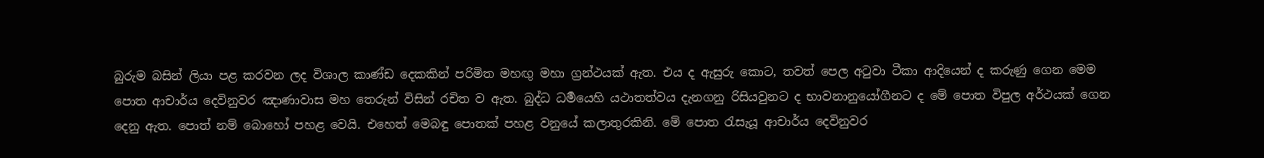බුරුම බසින් ලියා පළ කරවන ලද විශාල කාණ්ඩ දෙකකින් පරිමිත මහඟු මහා ග්‍රන්ථයක් ඇත. එය ද ඇසුරු කොට, තවත් පෙල අටුවා ටීකා ආදියෙන් ද කරුණු ගෙන මෙම පොත ආචාර්ය දෙවිනුවර ඤාණාවාස මහ තෙරුන් විසින් රචිත ව ඇත. බුද්ධ ධර්‍මයෙහි යථාතත්වය දැනගනු රිසියවුනට ද භාවනානුයෝගීනට ද මේ පොත විපුල අර්ථයක් ගෙන දෙනු ඇත. පොත් නම් බොහෝ පහළ වෙයි. එහෙත් මෙබඳු පොතක් පහළ වනුයේ කලාතුරකිනි. මේ පොත රැසැයූ ආචාර්ය දෙවිනුවර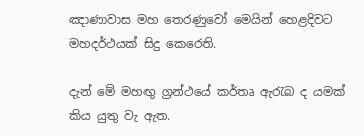ඤාණාවාස මහ තෙරණුවෝ මෙයින් හෙළදිවට මහදර්ථයක් සිදු කෙරෙති.

දැන් මේ මහඟු ග්‍රන්ථයේ කර්තෘ ඇරැබ ද යමක් කිය යුතු වැ ඇත.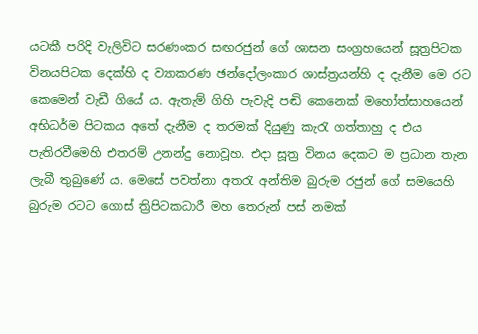යටකී පරිදි වැලිවිට සරණංකර සඟරජුන් ගේ ශාසන සංග්‍රහයෙන් සූත්‍රපිටක විනයපිටක දෙක්හි ද ව්‍යාකරණ ඡන්දෝලංකාර ශාස්ත්‍රයන්හි ද දැනීම මෙ රට කෙමෙන් වැඩී ගියේ ය. ඇතැම් ගිහි පැවැදි පඬි කෙනෙක් මහෝත්සාහයෙන් අභිධර්ම පිටකය අතේ දැනීම ද තරමක් දියුණු කැරැ ගත්තාහු ද එය පැතිරවීමෙහි එතරම් උනන්දු නොවූහ. එදා සූත්‍ර විනය දෙකට ම ප්‍රධාන තැන ලැබී තුබුණේ ය. මෙසේ පවත්නා අතරැ අන්තිම බුරුම රජුන් ගේ සමයෙහි බුරුම රටට ගොස් ත්‍රිපිටකධාරී මහ තෙරුන් පස් නමක්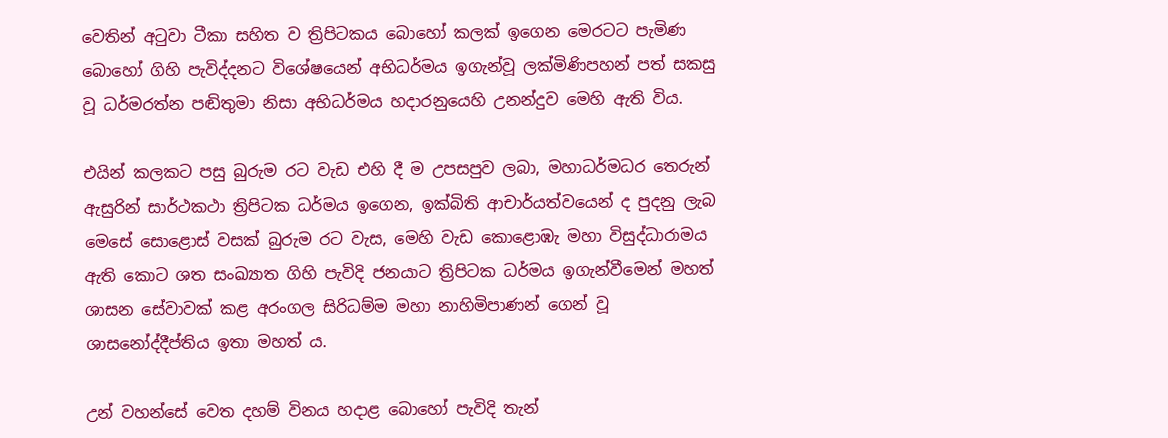වෙතින් අටුවා ටීකා සහිත ව ත්‍රිපිටකය බොහෝ කලක් ඉගෙන මෙරටට පැමිණ බොහෝ ගිහි පැවිද්දනට විශේෂයෙන් අභිධර්මය ඉගැන්වූ ලක්මිණිපහන් පත් සකසු වූ ධර්මරත්න පඬිතුමා නිසා අභිධර්මය හදාරනුයෙහි උනන්දුව මෙහි ඇති විය.

එයින් කලකට පසු බුරුම රට වැඩ එහි දී ම උපසපුව ලබා, මහාධර්මධර තෙරුන් ඇසුරින් සාර්ථකථා ත්‍රිපිටක ධර්මය ඉගෙන, ඉක්බිති ආචාර්යත්වයෙන් ද පුදනු ලැබ මෙසේ සොළොස් වසක් බුරුම රට වැස, මෙහි වැඩ කොළොඹැ මහා විසුද්ධාරාමය ඇති කොට ශත සංඛ්‍යාත ගිහි පැවිදි ජනයාට ත්‍රිපිටක ධර්මය ඉගැන්වීමෙන් මහත් ශාසන සේවාවක් කළ අරංගල සිරිධම්ම මහා නාහිමිපාණන් ගෙන් වූ ශාසනෝද්දීප්තිය ඉතා මහත් ය.

උන් වහන්සේ වෙත දහම් විනය හදාළ බොහෝ පැවිදි තැන්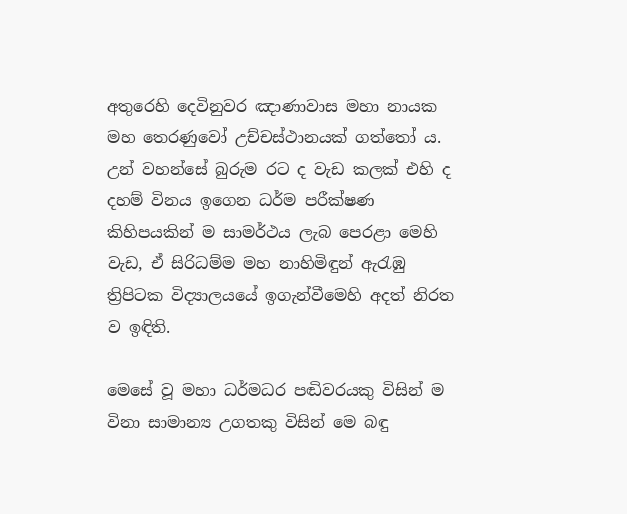අතුරෙහි දෙවිනුවර ඤාණාවාස මහා නායක මහ තෙරණුවෝ උච්චස්ථානයක් ගත්තෝ ය. උන් වහන්සේ බුරුම රට ද වැඩ කලක් එහි ද දහම් විනය ඉගෙන ධර්ම පරීක්ෂණ කිහිපයකින් ම සාමර්ථය ලැබ පෙරළා මෙහි වැඩ, ඒ සිරිධම්ම මහ නාහිමිඳුන් ඇරැඹු ත්‍රිපිටක විද්‍යාලයයේ ඉගැන්වීමෙහි අදත් නිරත ව ඉඳිති.

මෙසේ වූ මහා ධර්මධර පඬිවරයකු විසින් ම විනා සාමාන්‍ය උගතකු විසින් මෙ බඳු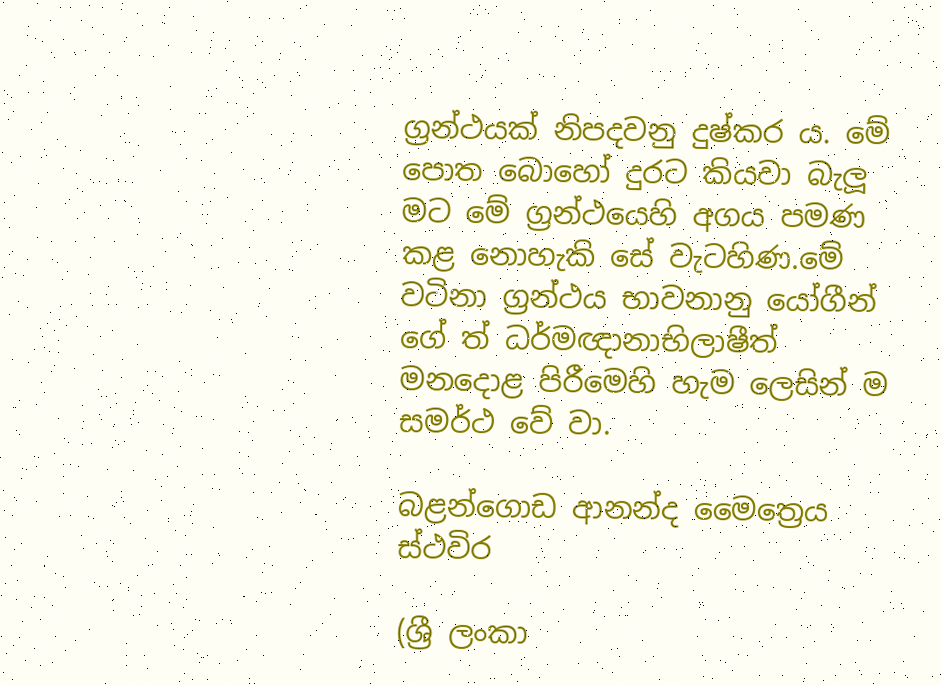ග්‍රන්ථයක් නිපදවනු දුෂ්කර ය. මේ පොත බොහෝ දුරට කියවා බැලූ මට මේ ග්‍රන්ථයෙහි අගය පමණ කළ නොහැකි සේ වැටහිණ.මේ වටිනා ග්‍රන්ථය භාවනානු යෝගීන් ගේ ත් ධර්මඥානාභිලාෂීත් මනදොළ පිරීමෙහි හැම ලෙසින් ම සමර්ථ වේ වා.

බළන්ගොඩ ආනන්ද මෛත්‍රෙය ස්ථවිර

(ශ්‍රී ලංකා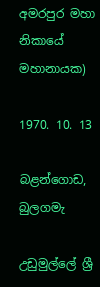අමරපුර මහා නිකායේ මහානායක)

1970. 10. 13

බළන්ගොඩ, බුලගමැ

උඩුමුල්ලේ ශ්‍රී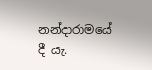නන්දාරාමයේ දී යැ.